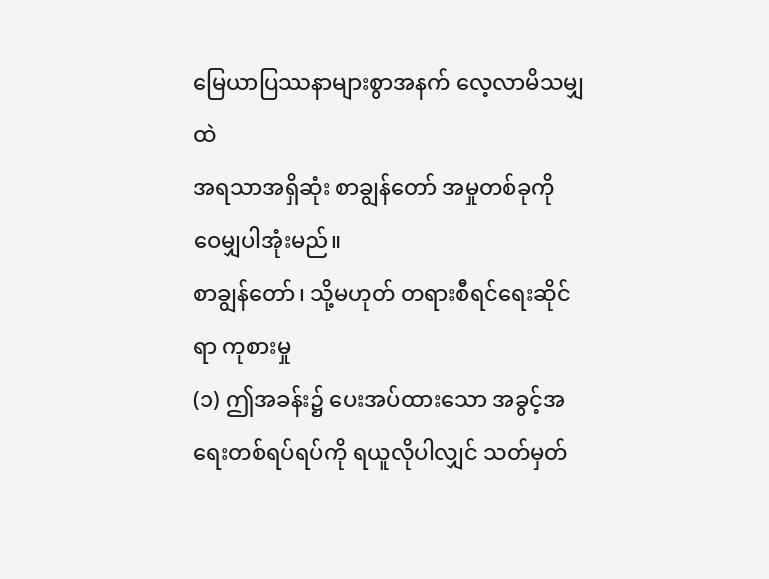မြေယာပြဿနာများစွာအနက် လေ့လာမိသမျှထဲ
အရသာအရှိဆုံး စာချွန်တော် အမှုတစ်ခုကို
ဝေမျှပါအုံးမည်။
စာချွန်တော်၊ သို့မဟုတ် တရားစီရင်ရေးဆိုင်ရာ ကုစားမှု
(၁) ဤအခန်း၌ ပေးအပ်ထားသော အခွင့်အရေးတစ်ရပ်ရပ်ကို ရယူလိုပါလျှင် သတ်မှတ်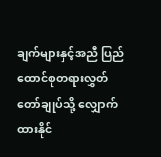ချက်များနှင့်အညီ ပြည်ထောင်စုတရားလွှတ်တော်ချုပ်သို့ လျှောက်ထားနိုင်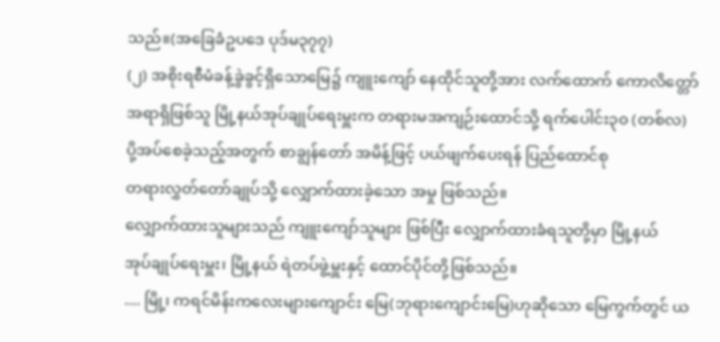သည်။(အခြေခံဥပဒေ ပုဒ်မ၃၇၇)
(၂) အစိုးရစီမံခန့်ခွဲခွင့်ရှိသောမြေ၌ ကျူးကျော် နေထိုင်သူတို့အား လက်ထောက် ကောလိတ္တော်
အရာရှိဖြစ်သူ မြို့နယ်အုပ်ချုပ်ရေးမှူးက တရားမအကျဉ်းထောင်သို့ ရက်ပေါင်း၃၀ (တစ်လ)
ပို့အပ်စေခဲ့သည့်အတွက် စာချွန်တော် အမိန့်ဖြင့် ပယ်ဖျက်ပေးရန် ပြည်ထောင်စု
တရားလွှတ်တော်ချုပ်သို့ လျှောက်ထားခဲ့သော အမှု ဖြစ်သည်။
လျှောက်ထားသူများသည် ကျူးကျော်သူများ ဖြစ်ပြီး လျှောက်ထားခံရသူတို့မှာ မြို့နယ်
အုပ်ချုပ်ရေးမှူး၊ မြို့နယ် ရဲတပ်ဖွဲ့မှူးနှင့် ထောင်ပိုင်တို့ဖြစ်သည်။
.... မြို့၊ ကရင်မိန်းကလေးများကျောင်း မြေ(ဘုရားကျောင်းမြေ)ဟုဆိုသော မြေကွက်တွင် ယ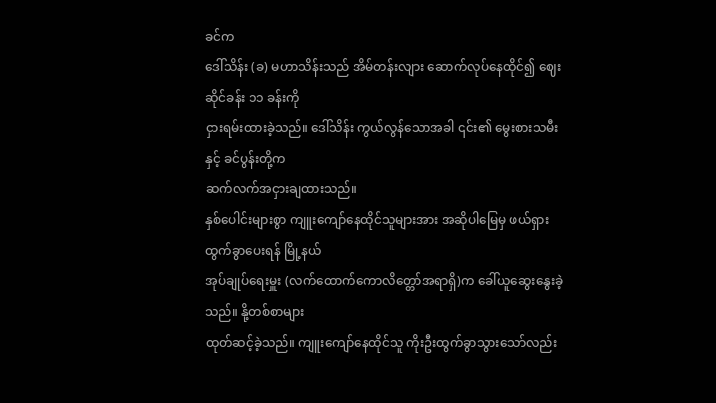ခင်က
ဒေါ်သိန်း (ခ) မဟာသိန်းသည် အိမ်တန်းလျား ဆောက်လုပ်နေထိုင်၍ ဈေးဆိုင်ခန်း ၁၁ ခန်းကို
ငှားရမ်းထားခဲ့သည်။ ဒေါ်သိန်း ကွယ်လွန်သောအခါ ၎င်း၏ မွေးစားသမီးနှင့် ခင်ပွန်းတို့က
ဆက်လက်အငှားချထားသည်။
နှစ်ပေါင်းများစွာ ကျူးကျော်နေထိုင်သူများအား အဆိုပါမြေမှ ဖယ်ရှားထွက်ခွာပေးရန် မြို့နယ်
အုပ်ချုပ်ရေးမှူး (လက်ထောက်ကောလိတ္တော်အရာရှိ)က ခေါ်ယူဆွေးနွေးခဲ့သည်။ နို့တစ်စာများ
ထုတ်ဆင့်ခဲ့သည်။ ကျူးကျော်နေထိုင်သူ ကိုးဦးထွက်ခွာသွားသော်လည်း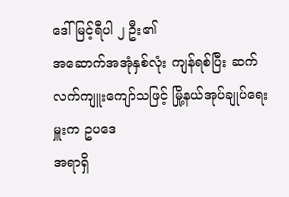ဒေါ်မြင့်ရီပါ ၂ ဦး၏
အဆောက်အအုံနှစ်လုံး ကျန်ရစ်ပြီး ဆက်လက်ကျူးကျော်သဖြင့် မြို့နယ်အုပ်ချုပ်ရေးမှူးက ဥပဒေ
အရာရှိ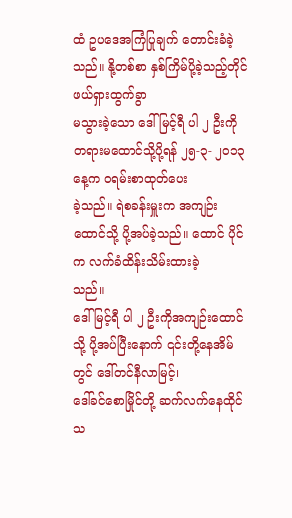ထံ ဥပဒေအကြံပြုချက် တောင်းခံခဲ့သည်။ နို့တစ်စာ နှစ်ကြိမ်ပို့ခဲ့သည့်တိုင် ဖယ်ရှားထွက်ခွာ
မသွားခဲ့သော ဒေါ်မြင့်ရီ ပါ ၂ ဦးကို တရားမထောင်သို့ပို့ရန် ၂၅-၃- ၂၀၁၃ နေ့က ဝရမ်းစာထုတ်ပေး
ခဲ့သည်။ ရဲစခန်းမှူးက အကျဉ်းထောင်သို့ ပို့အပ်ခဲ့သည်။ ထောင် ပိုင်က လက်ခံထိန်းသိမ်းထားခဲ့
သည်။
ဒေါ်မြင့်ရီ ပါ ၂ ဦးကိုအကျဉ်းထောင်သို့ ပို့အပ်ပြီးနောက် ၎င်းတို့နေအိမ်တွင် ဒေါ်တင်နီလာမြင့်၊
ဒေါ်ခင်စောမြိုင်တို့ ဆက်လက်နေထိုင်သ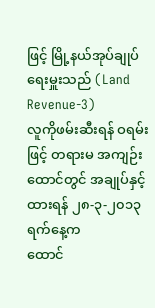ဖြင့် မြို့နယ်အုပ်ချုပ်ရေးမှူးသည် (Land Revenue-3)
လူကိုဖမ်းဆီးရန် ဝရမ်းဖြင့် တရားမ အကျဉ်းထောင်တွင် အချုပ်နှင့်ထားရန် ၂၈-၃-၂၀၁၃ ရက်နေ့က
ထောင်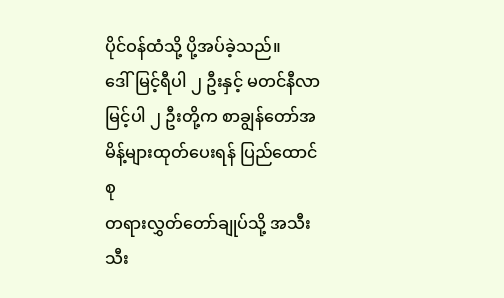ပိုင်ဝန်ထံသို့ ပို့အပ်ခဲ့သည်။
ဒေါ်မြင့်ရီပါ ၂ ဦးနှင့် မတင်နီလာမြင့်ပါ ၂ ဦးတို့က စာချွန်တော်အမိန့်များထုတ်ပေးရန် ပြည်ထောင်စု
တရားလွှတ်တော်ချုပ်သို့ အသီးသီး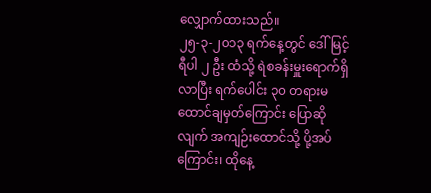လျှောက်ထားသည်။
၂၅-၃-၂၀၁၃ ရက်နေ့တွင် ဒေါ်မြင့်ရီပါ ၂ ဦး ထံသို့ ရဲစခန်းမှူးရောက်ရှိလာပြီး ရက်ပေါင်း ၃၀ တရားမ
ထောင်ချမှတ်ကြောင်း ပြောဆိုလျက် အကျဉ်းထောင်သို့ ပို့အပ်ကြောင်း၊ ထိုနေ့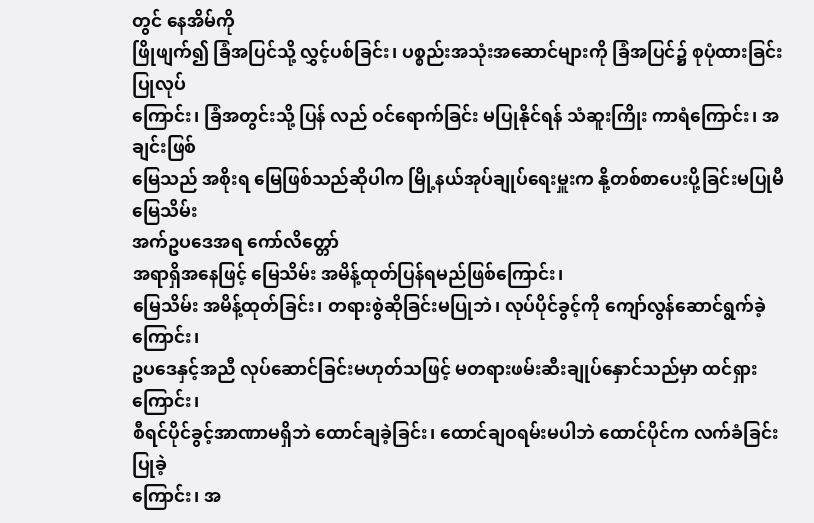တွင် နေအိမ်ကို
ဖြိုဖျက်၍ ခြံအပြင်သို့ လွှင့်ပစ်ခြင်း၊ ပစ္စည်းအသုံးအဆောင်များကို ခြံအပြင်၌ စုပုံထားခြင်းပြုလုပ်
ကြောင်း၊ ခြံအတွင်းသို့ ပြန် လည် ဝင်ရောက်ခြင်း မပြုနိုင်ရန် သံဆူးကြိုး ကာရံကြောင်း၊ အချင်းဖြစ်
မြေသည် အစိုးရ မြေဖြစ်သည်ဆိုပါက မြို့နယ်အုပ်ချုပ်ရေးမှူးက နို့တစ်စာပေးပို့ခြင်းမပြုမီ မြေသိမ်း
အက်ဥပဒေအရ ကော်လိတ္တော်
အရာရှိအနေဖြင့် မြေသိမ်း အမိန့်ထုတ်ပြန်ရမည်ဖြစ်ကြောင်း၊
မြေသိမ်း အမိန့်ထုတ်ခြင်း၊ တရားစွဲဆိုခြင်းမပြုဘဲ၊ လုပ်ပိုင်ခွင့်ကို ကျော်လွန်ဆောင်ရွက်ခဲ့ကြောင်း၊
ဥပဒေနှင့်အညီ လုပ်ဆောင်ခြင်းမဟုတ်သဖြင့် မတရားဖမ်းဆီးချုပ်နှောင်သည်မှာ ထင်ရှားကြောင်း၊
စီရင်ပိုင်ခွင့်အာဏာမရှိဘဲ ထောင်ချခဲ့ခြင်း၊ ထောင်ချဝရမ်းမပါဘဲ ထောင်ပိုင်က လက်ခံခြင်းပြုခဲ့
ကြောင်း၊ အ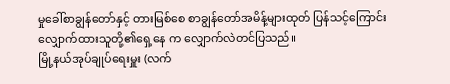မှုခေါ်စာချွန်တော်နှင့် တားမြစ်စေ စာချွန်တော်အမိန့်များထုတ် ပြန်သင့်ကြောင်း
လျှောက်ထားသူတို့၏ရှေ့နေ က လျှောက်လဲတင်ပြသည်။
မြို့နယ်အုပ်ချုပ်ရေးမှူး (လက်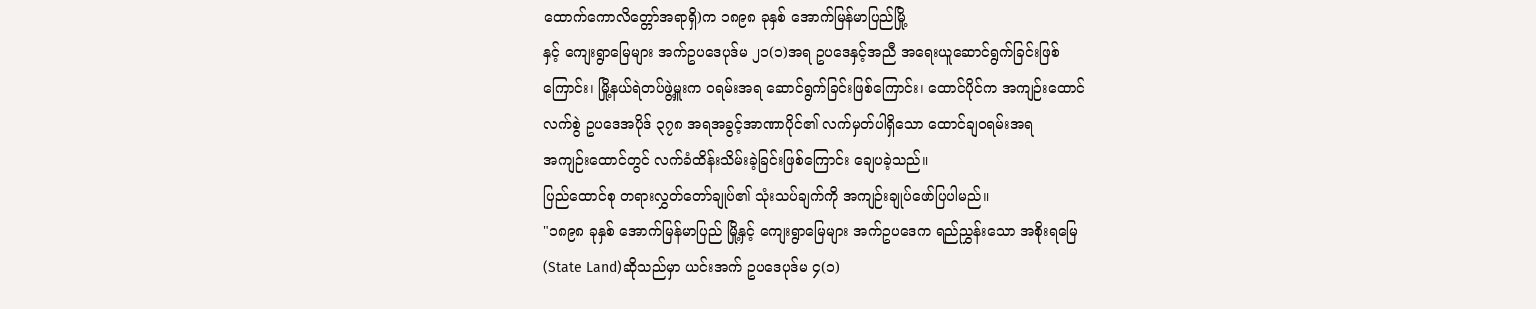ထောက်ကောလိတ္တော်အရာရှိ)က ၁၈၉၈ ခုနှစ် အောက်မြန်မာပြည်မြို့
နှင့် ကျေးရွာမြေများ အက်ဥပဒေပုဒ်မ ၂၁(၁)အရ ဥပဒေနှင့်အညီ အရေးယူဆောင်ရွက်ခြင်းဖြစ်
ကြောင်း၊ မြို့နယ်ရဲတပ်ဖွဲ့မှူးက ဝရမ်းအရ ဆောင်ရွက်ခြင်းဖြစ်ကြောင်း၊ ထောင်ပိုင်က အကျဉ်းထောင်
လက်စွဲ ဥပဒေအပိုဒ် ၃၇၈ အရအခွင့်အာဏာပိုင်၏ လက်မှတ်ပါရှိသော ထောင်ချဝရမ်းအရ
အကျဉ်းထောင်တွင် လက်ခံထိန်းသိမ်းခဲ့ခြင်းဖြစ်ကြောင်း ချေပခဲ့သည်။
ပြည်ထောင်စု တရားလွှတ်တော်ချုပ်၏ သုံးသပ်ချက်ကို အကျဉ်းချုပ်ဖော်ပြပါမည်။
"၁၈၉၈ ခုနှစ် အောက်မြန်မာပြည် မြို့နှင့် ကျေးရွာမြေများ အက်ဥပဒေက ရည်ညွှန်းသော အစိုးရမြေ
(State Land)ဆိုသည်မှာ ယင်းအက် ဥပဒေပုဒ်မ ၄(၁)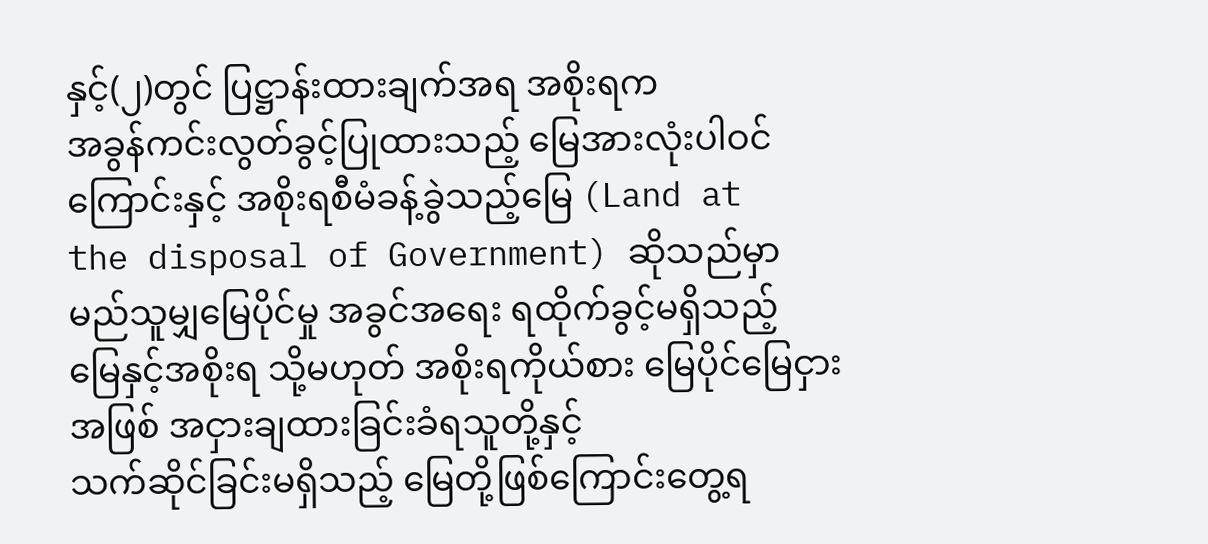နှင့်(၂)တွင် ပြဋ္ဌာန်းထားချက်အရ အစိုးရက
အခွန်ကင်းလွတ်ခွင့်ပြုထားသည့် မြေအားလုံးပါဝင်ကြောင်းနှင့် အစိုးရစီမံခန့်ခွဲသည့်မြေ (Land at
the disposal of Government) ဆိုသည်မှာ မည်သူမျှမြေပိုင်မှု အခွင်အရေး ရထိုက်ခွင့်မရှိသည့်
မြေနှင့်အစိုးရ သို့မဟုတ် အစိုးရကိုယ်စား မြေပိုင်မြေငှားအဖြစ် အငှားချထားခြင်းခံရသူတို့နှင့်
သက်ဆိုင်ခြင်းမရှိသည့် မြေတို့ဖြစ်ကြောင်းတွေ့ရ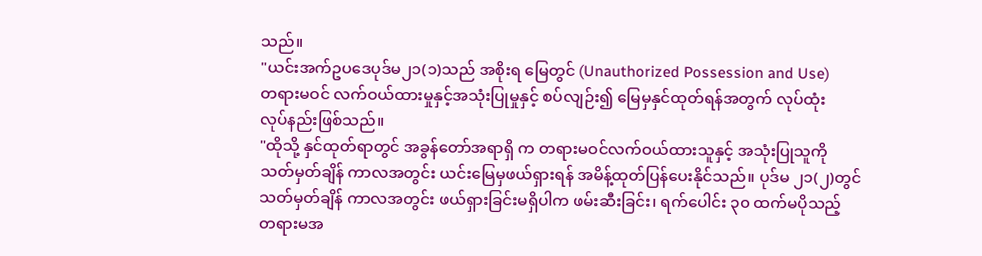သည်။
"ယင်းအက်ဥပဒေပုဒ်မ၂၁(၁)သည် အစိုးရ မြေတွင် (Unauthorized Possession and Use)
တရားမဝင် လက်ဝယ်ထားမှုနှင့်အသုံးပြုမှုနှင့် စပ်လျဉ်း၍ မြေမှနှင်ထုတ်ရန်အတွက် လုပ်ထုံး
လုပ်နည်းဖြစ်သည်။
"ထိုသို့ နှင်ထုတ်ရာတွင် အခွန်တော်အရာရှိ က တရားမဝင်လက်ဝယ်ထားသူနှင့် အသုံးပြုသူကို
သတ်မှတ်ချိန် ကာလအတွင်း ယင်းမြေမှဖယ်ရှားရန် အမိန့်ထုတ်ပြန်ပေးနိုင်သည်။ ပုဒ်မ ၂၁(၂)တွင်
သတ်မှတ်ချိန် ကာလအတွင်း ဖယ်ရှားခြင်းမရှိပါက ဖမ်းဆီးခြင်း၊ ရက်ပေါင်း ၃၀ ထက်မပိုသည့်
တရားမအ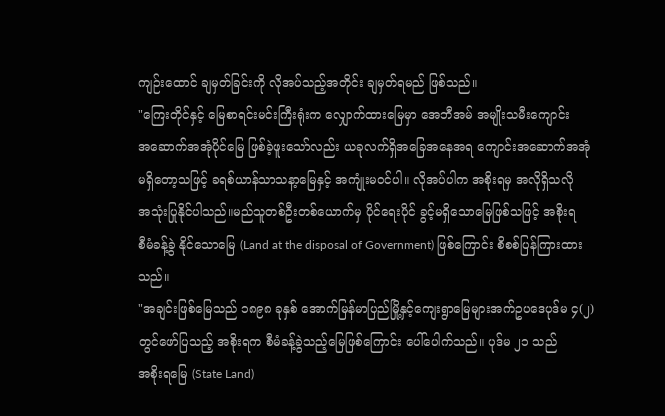ကျဉ်းထောင် ချမှတ်ခြင်းကို လိုအပ်သည့်အတိုင်း ချမှတ်ရမည် ဖြစ်သည်။
"ကြေးတိုင်နှင့် မြေစာရင်းမင်းကြီးရုံးက လျှောက်ထားမြေမှာ အေဘီအမ် အမျိုးသမီးကျောင်း
အဆောက်အအုံပိုင်မြေ ဖြစ်ခဲ့ဖူးသော်လည်း ယခုလက်ရှိအခြေအနေအရ ကျောင်းအဆောက်အအုံ
မရှိတော့သဖြင့် ခရစ်ယာန်သာသနာ့မြေနှင့် အကျုံးမဝင်ပါ။ လိုအပ်ပါက အစိုးရမှ အလိုရှိသလို
အသုံးပြုနိုင်ပါသည်။မည်သူတစ်ဦးတစ်ယောက်မှ ပိုင်ရေးပိုင် ခွင့်မရှိသောမြေဖြစ်သဖြင့် အစိုးရ
စီမံခန့်ခွဲ နိုင်သောမြေ (Land at the disposal of Government) ဖြစ်ကြောင်း စိစစ်ပြန်ကြားထား
သည်။
"အချင်းဖြစ်မြေသည် ၁၈၉၈ ခုနှစ် အောက်မြန်မာပြည်မြို့နှင့်ကျေးရွာမြေများအက်ဥပဒေပုဒ်မ ၄(၂)
တွင်ဖော်ပြသည့် အစိုးရက စီမံခန့်ခွဲသည့်မြေဖြစ်ကြောင်း ပေါ်ပေါက်သည်။ ပုဒ်မ ၂၁ သည်
အစိုးရမြေ (State Land)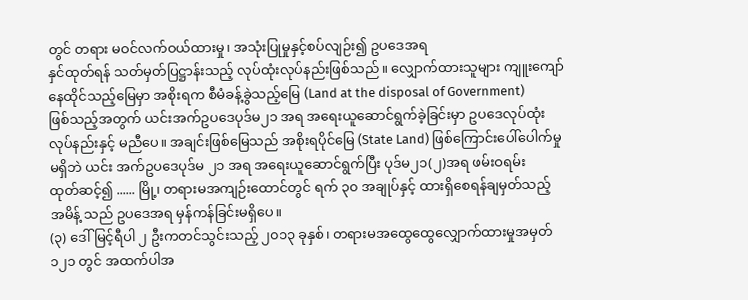တွင် တရား မဝင်လက်ဝယ်ထားမှု၊ အသုံးပြုမှုနှင့်စပ်လျဉ်း၍ ဥပဒေအရ
နှင်ထုတ်ရန် သတ်မှတ်ပြဋ္ဌာန်းသည့် လုပ်ထုံးလုပ်နည်းဖြစ်သည်။ လျှောက်ထားသူများ ကျူးကျော်
နေထိုင်သည့်မြေမှာ အစိုးရက စီမံခန့်ခွဲသည့်မြေ (Land at the disposal of Government)
ဖြစ်သည့်အတွက် ယင်းအက်ဥပဒေပုဒ်မ၂၁ အရ အရေးယူဆောင်ရွက်ခဲ့ခြင်းမှာ ဥပဒေလုပ်ထုံး
လုပ်နည်းနှင့် မညီပေ။ အချင်းဖြစ်မြေသည် အစိုးရပိုင်မြေ (State Land) ဖြစ်ကြောင်းပေါ်ပေါက်မှု
မရှိဘဲ ယင်း အက်ဥပဒေပုဒ်မ ၂၁ အရ အရေးယူဆောင်ရွက်ပြီး ပုဒ်မ၂၁(၂)အရ ဖမ်းဝရမ်း
ထုတ်ဆင့်၍ ...... မြို့၊ တရားမအကျဉ်းထောင်တွင် ရက် ၃၀ အချုပ်နှင့် ထားရှိစေရန်ချမှတ်သည့်
အမိန့် သည် ဥပဒေအရ မှန်ကန်ခြင်းမရှိပေ။
(၃) ဒေါ်မြင့်ရီပါ ၂ ဦးကတင်သွင်းသည့် ၂၀၁၃ ခုနှစ်၊ တရားမအထွေထွေလျှောက်ထားမှုအမှတ်
၁၂၁ တွင် အထက်ပါအ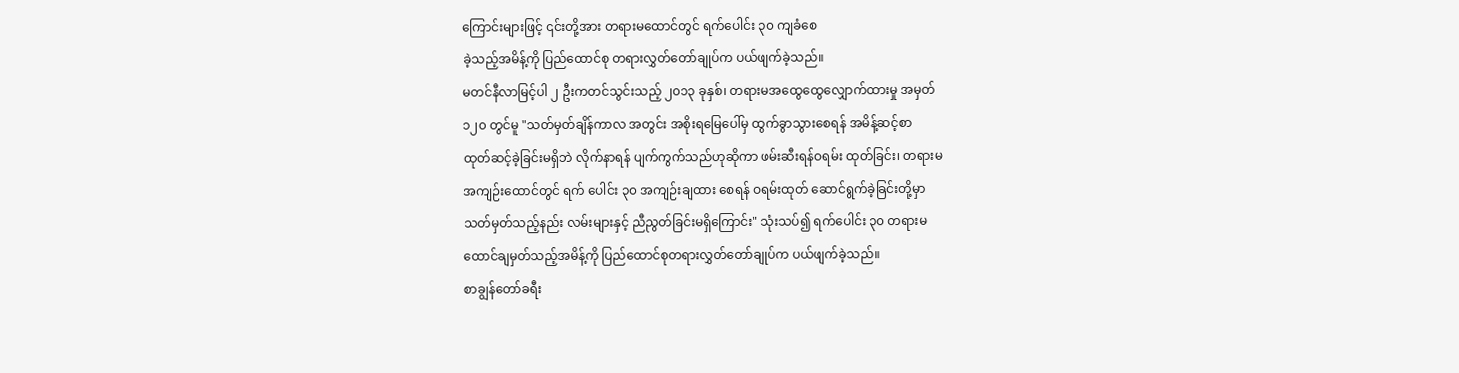ကြောင်းများဖြင့် ၎င်းတို့အား တရားမထောင်တွင် ရက်ပေါင်း ၃၀ ကျခံစေ
ခဲ့သည့်အမိန့်ကို ပြည်ထောင်စု တရားလွှတ်တော်ချုပ်က ပယ်ဖျက်ခဲ့သည်။
မတင်နီလာမြင့်ပါ ၂ ဦးကတင်သွင်းသည့် ၂၀၁၃ ခုနှစ်၊ တရားမအထွေထွေလျှောက်ထားမှု အမှတ်
၁၂၀ တွင်မူ "သတ်မှတ်ချိန်ကာလ အတွင်း အစိုးရမြေပေါ်မှ ထွက်ခွာသွားစေရန် အမိန့်ဆင့်စာ
ထုတ်ဆင့်ခဲ့ခြင်းမရှိဘဲ လိုက်နာရန် ပျက်ကွက်သည်ဟုဆိုကာ ဖမ်းဆီးရန်ဝရမ်း ထုတ်ခြင်း၊ တရားမ
အကျဉ်းထောင်တွင် ရက် ပေါင်း ၃၀ အကျဉ်းချထား စေရန် ဝရမ်းထုတ် ဆောင်ရွက်ခဲ့ခြင်းတို့မှာ
သတ်မှတ်သည့်နည်း လမ်းများနှင့် ညီညွတ်ခြင်းမရှိကြောင်း" သုံးသပ်၍ ရက်ပေါင်း ၃၀ တရားမ
ထောင်ချမှတ်သည့်အမိန့်ကို ပြည်ထောင်စုတရားလွှတ်တော်ချုပ်က ပယ်ဖျက်ခဲ့သည်။
စာချွန်တော်ခရီး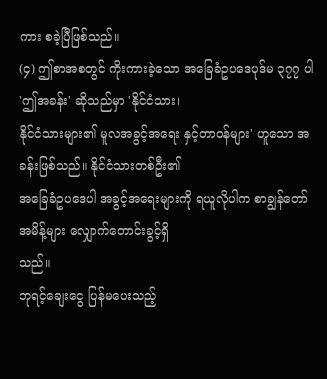ကား စခဲ့ပြီဖြစ်သည်။
(၄) ဤစာအစတွင် ကိုးကားခဲ့သော အခြေခံဥပဒေပုဒ်မ ၃၇၇ ပါ 'ဤအခန်း' ဆိုသည်မှာ 'နိုင်ငံသား၊
နိုင်ငံသားများ၏ မူလအခွင့်အရေး နှင့်တာဝန်များ' ဟူသော အခန်းဖြစ်သည်။ နိုင်ငံသားတစ်ဦး၏
အခြေခံဥပဒေပါ အခွင့်အရေးများကို ရယူလိုပါက စာချွန်တော်အမိန့်များ လျှောက်တောင်းခွင့်ရှိ
သည်။
ဘုရင့်ချေးငွေ ပြန်မပေးသည့်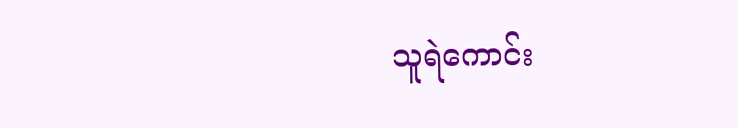သူရဲကောင်း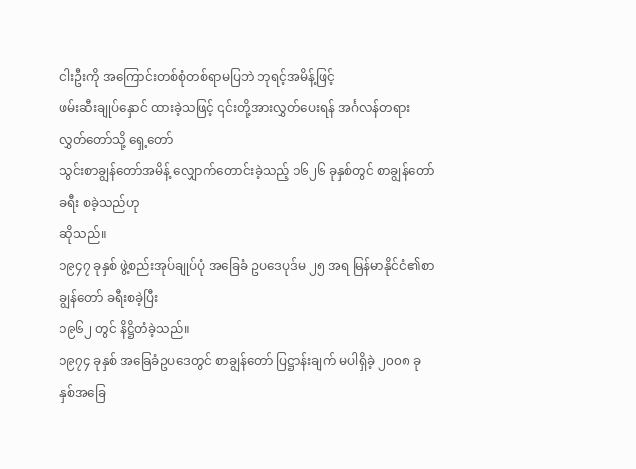ငါးဦးကို အကြောင်းတစ်စုံတစ်ရာမပြဘဲ ဘုရင့်အမိန့်ဖြင့်
ဖမ်းဆီးချုပ်နှောင် ထားခဲ့သဖြင့် ၎င်းတို့အားလွှတ်ပေးရန် အင်္ဂလန်တရားလွှတ်တော်သို့ ရှေ့တော်
သွင်းစာချွန်တော်အမိန့် လျှောက်တောင်းခဲ့သည့် ၁၆၂၆ ခုနှစ်တွင် စာချွန်တော်ခရီး စခဲ့သည်ဟု
ဆိုသည်။
၁၉၄၇ ခုနှစ် ဖွဲ့စည်းအုပ်ချုပ်ပုံ အခြေခံ ဥပဒေပုဒ်မ ၂၅ အရ မြန်မာနိုင်ငံ၏စာချွန်တော် ခရီးစခဲ့ပြီး
၁၉၆၂ တွင် နိဋ္ဌိတံခဲ့သည်။
၁၉၇၄ ခုနှစ် အခြေခံဥပဒေတွင် စာချွန်တော် ပြဋ္ဌာန်းချက် မပါရှိခဲ့ ၂၀၀၈ ခုနှစ်အခြေ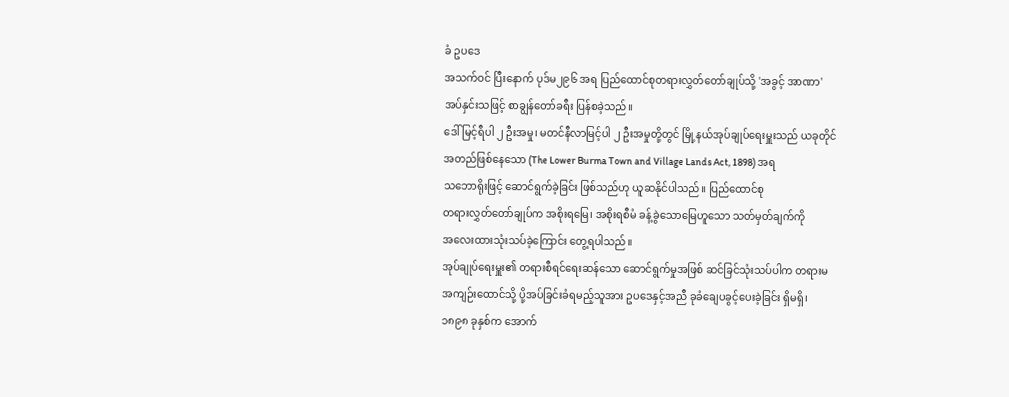ခံ ဥပဒေ
အသက်ဝင် ပြီးနောက် ပုဒ်မ၂၉၆ အရ ပြည်ထောင်စုတရားလွှတ်တော်ချုပ်သို့ 'အခွင့် အာဏာ'
အပ်နှင်းသဖြင့် စာချွန်တော်ခရီး ပြန်စခဲ့သည်။
ဒေါ်မြင့်ရီပါ ၂ ဦးအမှု၊ မတင်နီလာမြင့်ပါ ၂ ဦးအမှုတို့တွင် မြို့နယ်အုပ်ချုပ်ရေးမှူးသည် ယခုတိုင်
အတည်ဖြစ်နေသော (The Lower Burma Town and Village Lands Act, 1898) အရ
သဘောရိုးဖြင့် ဆောင်ရွက်ခဲ့ခြင်း ဖြစ်သည်ဟု ယူဆနိုင်ပါသည်။ ပြည်ထောင်စု
တရားလွှတ်တော်ချုပ်က အစိုးရမြေ၊ အစိုးရစီမံ ခန့်ခွဲသောမြေဟူသော သတ်မှတ်ချက်ကို
အလေးထားသုံးသပ်ခဲ့ကြောင်း တွေ့ရပါသည်။
အုပ်ချုပ်ရေးမှူး၏ တရားစီရင်ရေးဆန်သော ဆောင်ရွက်မှုအဖြစ် ဆင်ခြင်သုံးသပ်ပါက တရားမ
အကျဉ်းထောင်သို့ ပို့အပ်ခြင်းခံရမည့်သူအား ဥပဒေနှင့်အညီ ခုခံချေပခွင့်ပေးခဲ့ခြင်း ရှိမရှိ၊
၁၈၉၈ ခုနှစ်က အောက်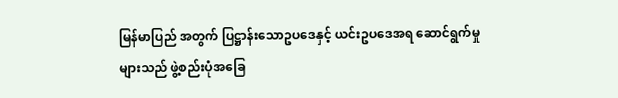မြန်မာပြည် အတွက် ပြဋ္ဌာန်းသောဥပဒေနှင့် ယင်းဥပဒေအရ ဆောင်ရွက်မှု
များသည် ဖွဲ့စည်းပုံအခြေ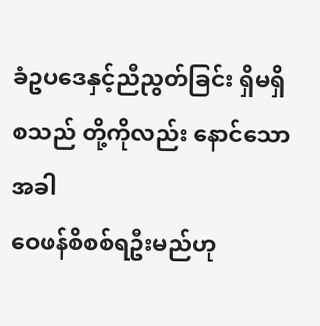ခံဥပဒေနှင့်ညီညွတ်ခြင်း ရှိမရှိ စသည် တို့ကိုလည်း နောင်သောအခါ
ဝေဖန်စိစစ်ရဦးမည်ဟု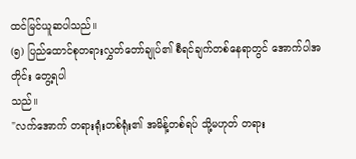ထင်မြင်ယူဆပါသည်။
(၅) ပြည်ထောင်စုတရားလွှတ်တော်ချုပ်၏ စီရင်ချက်တစ်နေရာတွင် အောက်ပါအတိုင်း တွေ့ရပါ
သည်။
"လက်အောက် တရားရုံးတစ်ရုံး၏ အမိန့်တစ်ရပ် သို့မဟုတ် တရား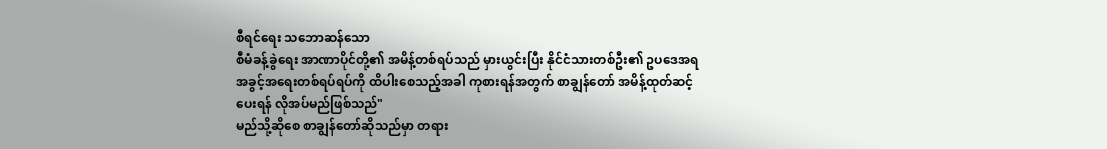စီရင်ရေး သဘောဆန်သော
စီမံခန့်ခွဲရေး အာဏာပိုင်တို့၏ အမိန့်တစ်ရပ်သည် မှားယွင်းပြီး နိုင်ငံသားတစ်ဦး၏ ဥပဒေအရ
အခွင့်အရေးတစ်ရပ်ရပ်ကို ထိပါးစေသည့်အခါ ကုစားရန်အတွက် စာချွန်တော် အမိန့်ထုတ်ဆင့်
ပေးရန် လိုအပ်မည်ဖြစ်သည်"
မည်သို့ဆိုစေ စာချွန်တော်ဆိုသည်မှာ တရား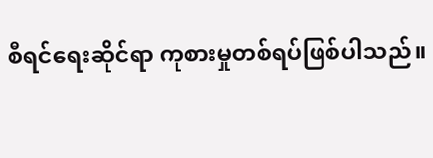စီရင်ရေးဆိုင်ရာ ကုစားမှုတစ်ရပ်ဖြစ်ပါသည်။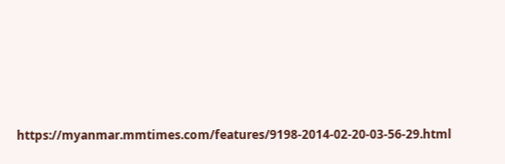https://myanmar.mmtimes.com/features/9198-2014-02-20-03-56-29.html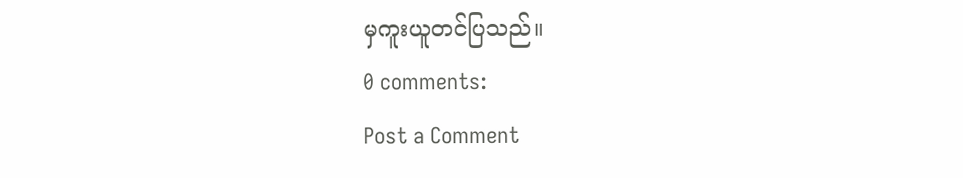မှကူးယူတင်ပြသည်။
0 comments:
Post a Comment